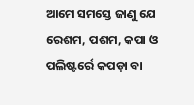ଆମେ ସମସ୍ତେ ଜାଣୁ ଯେ ରେଶମ, ପଶମ, କପା ଓ ପଲିଷ୍ଟର୍ରେ କପଡ଼ା ବା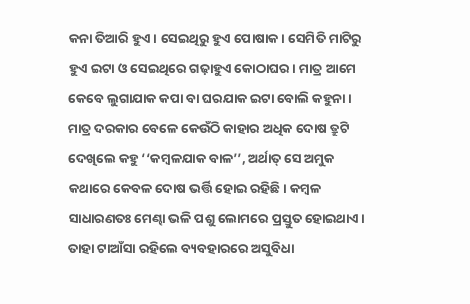କନା ତିଆରି ହୁଏ। ସେଇଥିରୁ ହୁଏ ପୋଷାକ। ସେମିତି ମାଟିରୁ ହୁଏ ଇଟା ଓ ସେଇଥିରେ ଗଢ଼ାହୁଏ କୋଠାଘର। ମାତ୍ର ଆମେ କେବେ ଲୁଗାଯାକ କପା ବା ଘରଯାକ ଇଟା ବୋଲି କହୁନା। ମାତ୍ର ଦରକାର ବେଳେ କେଉଁଠି କାହାର ଅଧିକ ଦୋଷ ତ୍ରୁଟି ଦେଖିଲେ କହୁ ‘‘କମ୍ବଳଯାକ ବାଳ’’, ଅର୍ଥାତ୍ ସେ ଅମୁକ କଥାରେ କେବଳ ଦୋଷ ଭର୍ତ୍ତି ହୋଇ ରହିଛି। କମ୍ବଳ ସାଧାରଣତଃ ମେଣ୍ଢା ଭଳି ପଶୁ ଲୋମରେ ପ୍ରସ୍ତୁତ ହୋଇଥାଏ। ତାହା ଟାଆଁସା ରହିଲେ ବ୍ୟବହାରରେ ଅସୁବିଧା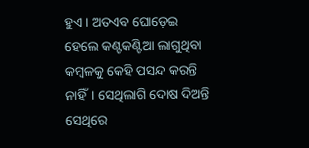ହୁଏ। ଅତଏବ ଘୋଡ଼େଇ ହେଲେ କଣ୍ଟକଣ୍ଟିଆ ଲାଗୁଥିବା କମ୍ବଳକୁ କେହି ପସନ୍ଦ କରନ୍ତି ନାହିଁ। ସେଥିଲାଗି ଦୋଷ ଦିଅନ୍ତି ସେଥିରେ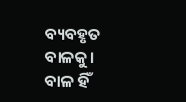ବ୍ୟବହୃତ ବାଳକୁ। ବାଳ ହିଁ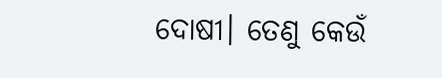ଦୋଷୀ। ତେଣୁ କେଉଁ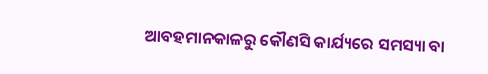ଆବହମାନକାଳରୁ କୌଣସି କାର୍ଯ୍ୟରେ ସମସ୍ୟା ବା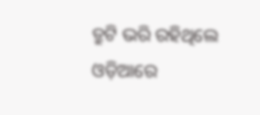ତ୍ରୁଟି ଭରି ରହିଥିଲେ ଓଡ଼ିଆରେ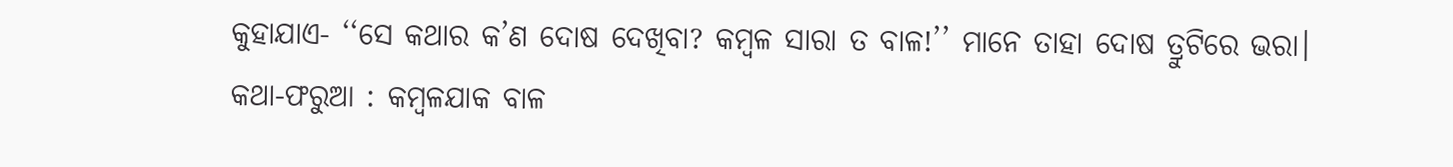କୁହାଯାଏ- ‘‘ସେ କଥାର କ’ଣ ଦୋଷ ଦେଖିବା? କମ୍ବଳ ସାରା ତ ବାଳ!’’ ମାନେ ତାହା ଦୋଷ ତ୍ରୁଟିରେ ଭରା।
କଥା-ଫରୁଆ : କମ୍ବଳଯାକ ବାଳ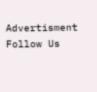Advertisment
Follow Us